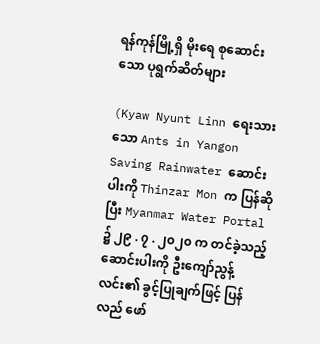ရန်ကုန်မြို့ရှိ မိုးရေ စုဆောင်းသော ပုရွက်ဆိတ်များ

(Kyaw Nyunt Linn ရေးသားသော Ants in Yangon Saving Rainwater ဆောင်းပါးကို Thinzar Mon က ပြန်ဆိုပြီး Myanmar Water Portal ၌ ၂၉ . ၇ . ၂၀၂၀ က တင်ခဲ့သည့် ဆောင်းပါးကို ဦးကျော်ညွန့်လင်း၏ ခွင့်ပြုချက်ဖြင့် ပြန်လည် ဖော်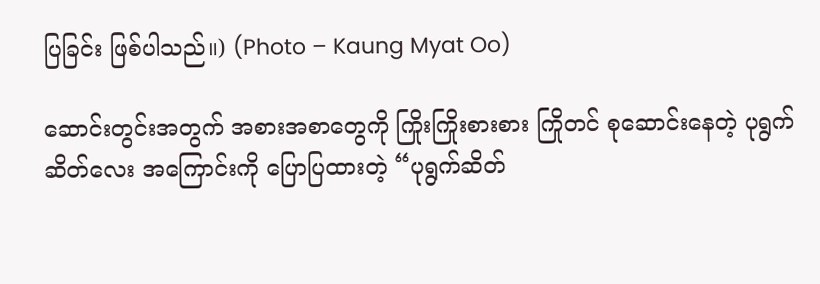ပြခြင်း ဖြစ်ပါသည်။) (Photo – Kaung Myat Oo)

ဆောင်းတွင်းအတွက် အစားအစာတွေကို ကြိုးကြိုးစားစား ကြိုတင် စုဆောင်းနေတဲ့ ပုရွက်ဆိတ်လေး အကြောင်းကို ပြောပြထားတဲ့ “ပုရွက်ဆိတ်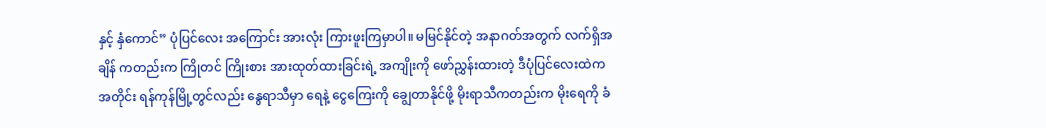နှင့် နှံကောင်” ပုံပြင်လေး အကြောင်း အားလုံး ကြားဖူးကြမှာပါ။ မမြင်နိုင်တဲ့ အနာဂတ်အတွက် လက်ရှိအချိန် ကတည်းက ကြိုတင် ကြိုးစား အားထုတ်ထားခြင်းရဲ့ အကျိုးကို ဖော်ညွှန်းထားတဲ့ ဒီပုံပြင်လေးထဲက အတိုင်း ရန်ကုန်မြို့တွင်လည်း နွေရာသီမှာ ရေနဲ့ ငွေကြေးကို ချွေတာနိုင်ဖို့ မိုးရာသီကတည်းက မိုးရေကို ခံ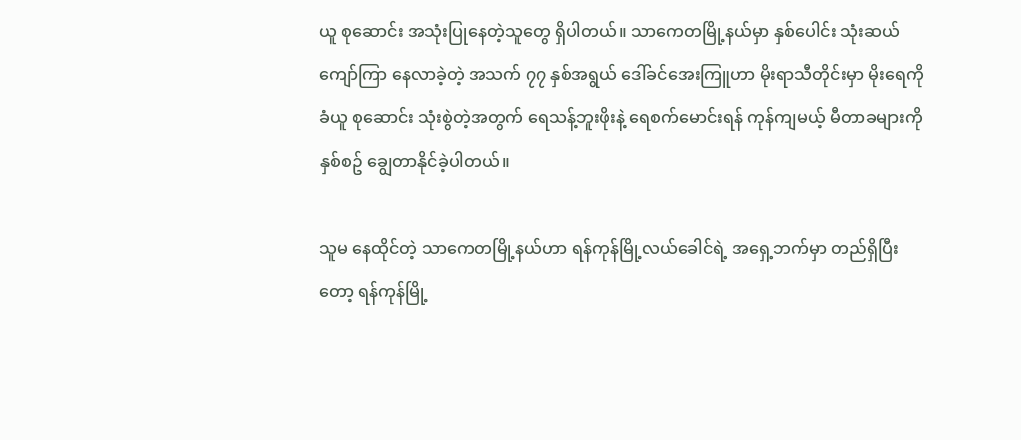ယူ စုဆောင်း အသုံးပြုနေတဲ့သူတွေ ရှိပါတယ်။ သာကေတမြို့နယ်မှာ နှစ်ပေါင်း သုံးဆယ်ကျော်ကြာ နေလာခဲ့တဲ့ အသက် ၇၇ နှစ်အရွယ် ဒေါ်ခင်အေးကြူဟာ မိုးရာသီတိုင်းမှာ မိုးရေကို ခံယူ စုဆောင်း သုံးစွဲတဲ့အတွက် ရေသန့်ဘူးဖိုးနဲ့ ရေစက်မောင်းရန် ကုန်ကျမယ့် မီတာခများကို နှစ်စဥ် ချွေတာနိုင်ခဲ့ပါတယ်။

သူမ နေထိုင်တဲ့ သာကေတမြို့နယ်ဟာ ရန်ကုန်မြို့လယ်ခေါင်ရဲ့ အရှေ့ဘက်မှာ တည်ရှိပြီးတော့ ရန်ကုန်မြို့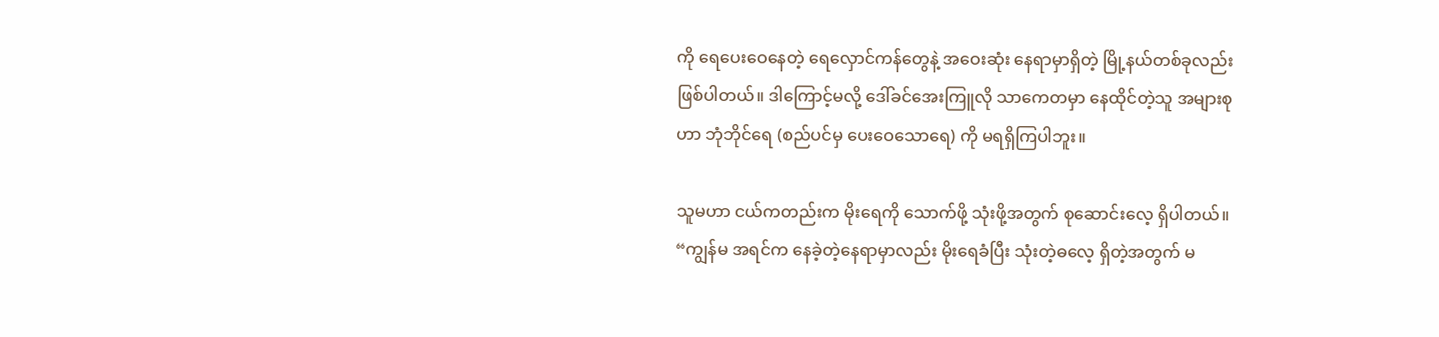ကို ရေပေးဝေနေတဲ့ ရေလှောင်ကန်တွေနဲ့ အဝေးဆုံး နေရာမှာရှိတဲ့ မြို့နယ်တစ်ခုလည်း ဖြစ်ပါတယ်။ ဒါကြောင့်မလို့ ဒေါ်ခင်အေးကြူလို သာကေတမှာ နေထိုင်တဲ့သူ အများစုဟာ ဘုံဘိုင်ရေ (စည်ပင်မှ ပေးဝေသောရေ) ကို မရရှိကြပါဘူး။

သူမဟာ ငယ်ကတည်းက မိုးရေကို သောက်ဖို့ သုံးဖို့အတွက် စုဆောင်းလေ့ ရှိပါတယ်။ “ကျွန်မ အရင်က နေခဲ့တဲ့နေရာမှာလည်း မိုးရေခံပြီး သုံးတဲ့ဓလေ့ ရှိတဲ့အတွက် မ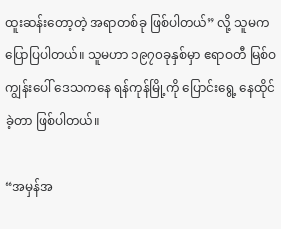ထူးဆန်းတော့တဲ့ အရာတစ်ခု ဖြစ်ပါတယ်” လို့ သူမက ပြောပြပါတယ်။ သူမဟာ ၁၉၇၀ခုနှစ်မှာ ဧရာဝတီ မြစ်ဝကျွန်းပေါ် ဒေသကနေ ရန်ကုန်မြို့ကို ပြောင်းရွေ့ နေထိုင်ခဲ့တာ ဖြစ်ပါတယ်။

“အမှန်အ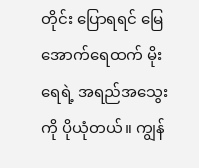တိုင်း ပြောရရင် မြေအောက်ရေထက် မိုးရေရဲ့ အရည်အသွေးကို ပိုယုံတယ်။ ကျွန်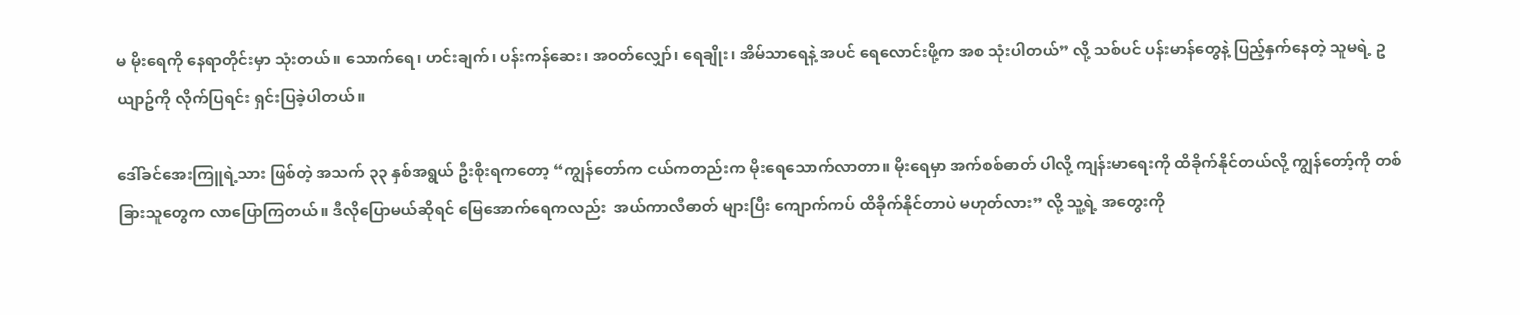မ မိုးရေကို နေရာတိုင်းမှာ သုံးတယ်။ သောက်ရေ၊ ဟင်းချက်၊ ပန်းကန်ဆေး၊ အဝတ်လျှော်၊ ရေချိုး၊ အိမ်သာရေနဲ့ အပင် ရေလောင်းဖို့က အစ သုံးပါတယ်” လို့ သစ်ပင် ပန်းမာန်တွေနဲ့ ပြည့်နှက်နေတဲ့ သူမရဲ့ ဥယျာဥ်ကို လိုက်ပြရင်း ရှင်းပြခဲ့ပါတယ်။

ဒေါ်ခင်အေးကြူရဲ့သား ဖြစ်တဲ့ အသက် ၃၃ နှစ်အရွယ် ဦးစိုးရကတော့ “ကျွန်တော်က ငယ်ကတည်းက မိုးရေသောက်လာတာ။ မိုးရေမှာ အက်စစ်ဓာတ် ပါလို့ ကျန်းမာရေးကို ထိခိုက်နိုင်တယ်လို့ ကျွန်တော့်ကို တစ်ခြားသူတွေက လာပြောကြတယ်။ ဒီလိုပြောမယ်ဆိုရင် မြေအောက်ရေကလည်း  အယ်ကာလီဓာတ် များပြီး ကျောက်ကပ် ထိခိုက်နိုင်တာပဲ မဟုတ်လား” လို့ သူ့ရဲ့ အတွေးကို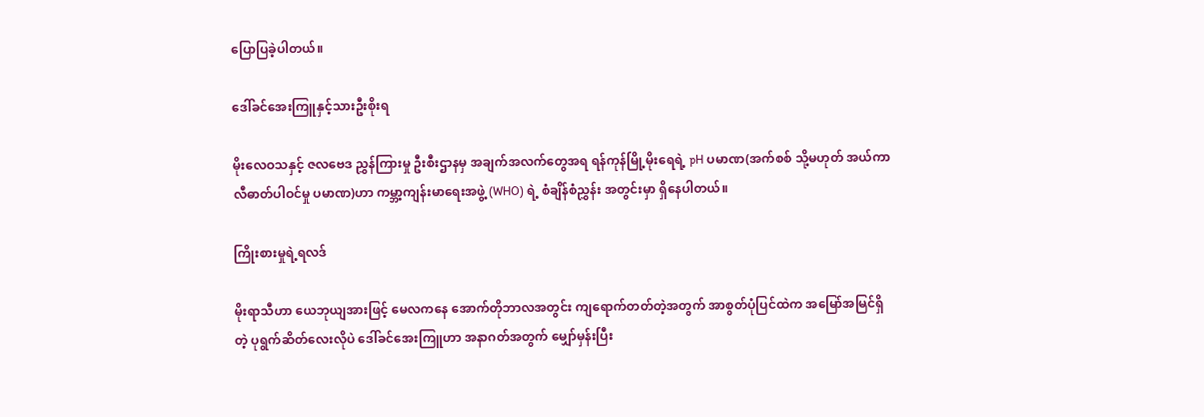ပြောပြခဲ့ပါတယ်။

ဒေါ်ခင်အေးကြူနှင့်သားဦးစိုးရ

မိုးလေဝသနှင့် ဇလဗေဒ ညွှန်ကြားမှု ဦးစီးဌာနမှ အချက်အလက်တွေအရ ရန်ကုန်မြို့မိုးရေရဲ့ pH ပမာဏ(အက်စစ် သို့မဟုတ် အယ်ကာလီဓာတ်ပါဝင်မှု ပမာဏ)ဟာ ကမ္ဘာ့ကျန်းမာရေးအဖွဲ့ (WHO) ရဲ့ စံချိန်စံညွှန်း အတွင်းမှာ ရှိနေပါတယ်။

ကြိုးစားမှုရဲ့ရလဒ်

မိုးရာသီဟာ ယေဘုယျအားဖြင့် မေလကနေ အောက်တိုဘာလအတွင်း ကျရောက်တတ်တဲ့အတွက် အာစွတ်ပုံပြင်ထဲက အမြော်အမြင်ရှိတဲ့ ပုရွက်ဆိတ်လေးလိုပဲ ဒေါ်ခင်အေးကြူဟာ အနာဂတ်အတွက် မျှော်မှန်းပြီး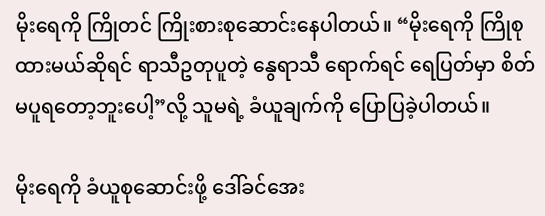မိုးရေကို ကြိုတင် ကြိုးစားစုဆောင်းနေပါတယ်။ “မိုးရေကို ကြိုစုထားမယ်ဆိုရင် ရာသီဥတုပူတဲ့ နွေရာသီ ရောက်ရင် ရေပြတ်မှာ စိတ်မပူရတော့ဘူးပေါ့”လို့ သူမရဲ့ ခံယူချက်ကို ပြောပြခဲ့ပါတယ်။

မိုးရေကို ခံယူစုဆောင်းဖို့ ဒေါ်ခင်အေး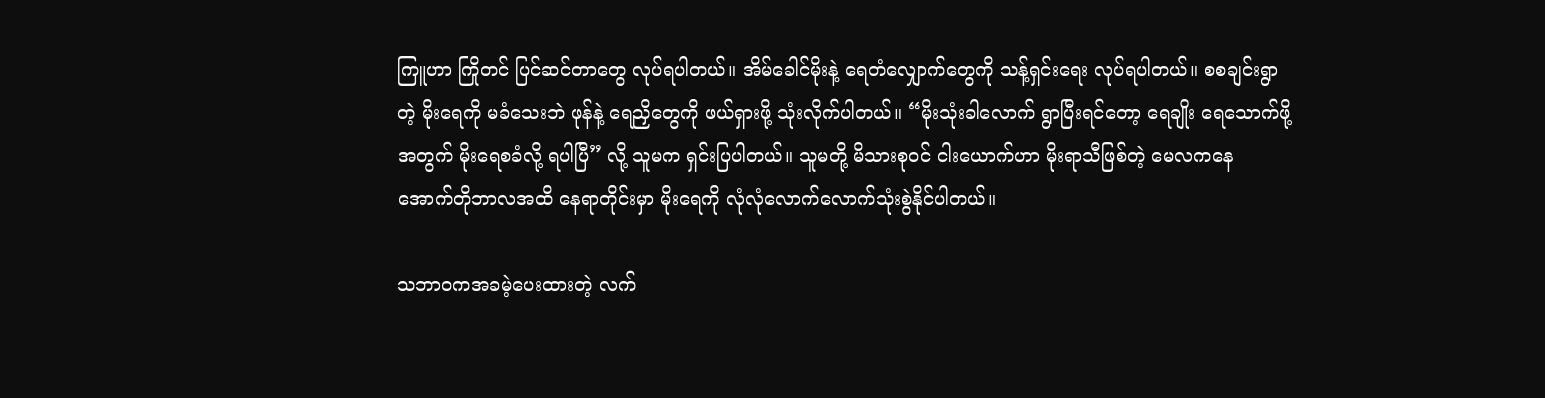ကြူဟာ ကြိုတင် ပြင်ဆင်တာတွေ လုပ်ရပါတယ်။ အိမ်ခေါင်မိုးနဲ့ ရေတံလျှောက်တွေကို သန့်ရှင်းရေး လုပ်ရပါတယ်။ စစချင်းရွာတဲ့ မိုးရေကို မခံသေးဘဲ ဖုန်နဲ့ ရေညှိတွေကို ဖယ်ရှားဖို့ သုံးလိုက်ပါတယ်။ “မိုးသုံးခါလောက် ရွာပြီးရင်တော့ ရေချိုး ရေသောက်ဖို့အတွက် မိုးရေစခံလို့ ရပါပြီ” လို့ သူမက ရှင်းပြပါတယ်။ သူမတို့ မိသားစုဝင် ငါးယောက်ဟာ မိုးရာသီဖြစ်တဲ့ မေလကနေ အောက်တိုဘာလအထိ နေရာတိုင်းမှာ မိုးရေကို လုံလုံလောက်လောက်သုံးစွဲနိုင်ပါတယ်။

သဘာဝကအခမဲ့ပေးထားတဲ့ လက်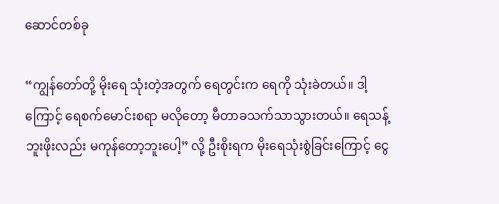ဆောင်တစ်ခု

“ကျွန်တော်တို့ မိုးရေ သုံးတဲ့အတွက် ရေတွင်းက ရေကို သုံးခဲတယ်။ ဒါ့ကြောင့် ရေစက်မောင်းစရာ မလိုတော့ မီတာခသက်သာသွားတယ်။ ရေသန့်ဘူးဖိုးလည်း မကုန်တော့ဘူးပေါ့” လို့ ဦးစိုးရက မိုးရေသုံးစွဲခြင်းကြောင့် ငွေ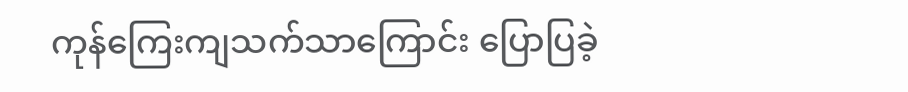ကုန်ကြေးကျသက်သာကြောင်း ပြောပြခဲ့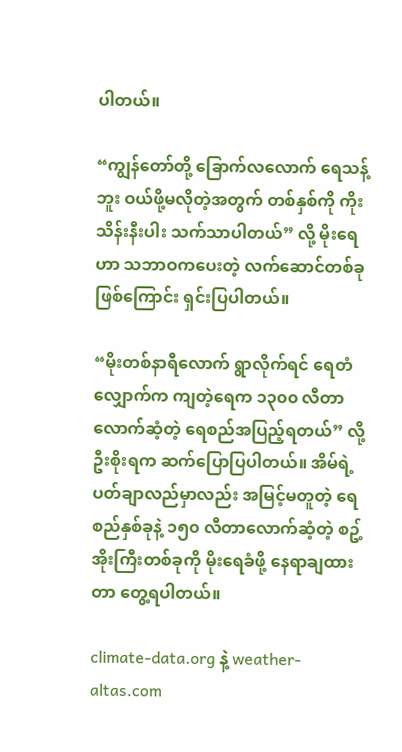ပါတယ်။

“ကျွန်တော်တို့ ခြောက်လလောက် ရေသန့်ဘူး ဝယ်ဖို့မလိုတဲ့အတွက် တစ်နှစ်ကို ကိုးသိန်းနီးပါး သက်သာပါတယ်” လို့ မိုးရေဟာ သဘာဝကပေးတဲ့ လက်ဆောင်တစ်ခု ဖြစ်ကြောင်း ရှင်းပြပါတယ်။

“မိုးတစ်နာရီလောက် ရွာလိုက်ရင် ရေတံလျှောက်က ကျတဲ့ရေက ၁၃၀၀ လီတာလောက်ဆံ့တဲ့ ရေစည်အပြည့်ရတယ်” လို့ ဦးစိုးရက ဆက်ပြောပြပါတယ်။ အိမ်ရဲ့ ပတ်ချာလည်မှာလည်း အမြင့်မတူတဲ့ ရေစည်နှစ်ခုနဲ့ ၁၅၀ လီတာလောက်ဆံ့တဲ့ စဥ့်အိုးကြီးတစ်ခုကို မိုးရေခံဖို့ နေရာချထားတာ တွေ့ရပါတယ်။

climate-data.org နဲ့ weather-altas.com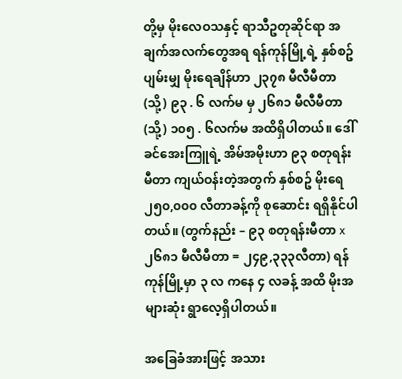တို့မှ မိုးလေဝသနှင့် ရာသီဥတုဆိုင်ရာ အချက်အလက်တွေအရ ရန်ကုန်မြို့ရဲ့ နှစ်စဥ် ပျမ်းမျှ မိုးရေချိန်ဟာ ၂၃၇၈ မီလီမီတာ (သို့) ၉၃ . ၆ လက်မ မှ ၂၆၈၁ မီလီမီတာ (သို့) ၁၀၅ . ၆လက်မ အထိရှိပါတယ်။ ဒေါ်ခင်အေးကြူရဲ့ အိမ်အမိုးဟာ ၉၃ စတုရန်းမီတာ ကျယ်ဝန်းတဲ့အတွက် နှစ်စဥ် မိုးရေ ၂၅၀,၀၀၀ လီတာခန့်ကို စုဆောင်း ရရှိနိုင်ပါတယ်။ (တွက်နည်း – ၉၃ စတုရန်းမီတာ x ၂၆၈၁ မီလီမီတာ = ၂၄၉,၃၃၃လီတာ) ရန်ကုန်မြို့မှာ ၃ လ ကနေ ၄ လခန့် အထိ မိုးအများဆုံး ရွာလေ့ရှိပါတယ်။

အခြေခံအားဖြင့် အသား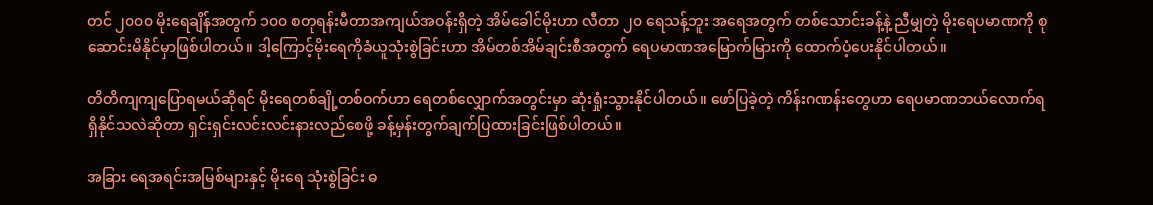တင် ၂၀၀၀ မိုးရေချိန်အတွက် ၁၀၀ စတုရန်းမီတာအကျယ်အဝန်းရှိတဲ့ အိမ်ခေါင်မိုးဟာ လီတာ ၂၀ ရေသန့်ဘူး အရေအတွက် တစ်သောင်းခန့်နဲ့ ညီမျှတဲ့ မိုးရေပမာဏကို စုဆောင်းမိနိုင်မှာဖြစ်ပါတယ်။ ဒါ့ကြောင့်မိုးရေကိုခံယူသုံးစွဲခြင်းဟာ အိမ်တစ်အိမ်ချင်းစီအတွက် ရေပမာဏအမြောက်မြားကို ထောက်ပံ့ပေးနိုင်ပါတယ်။

တိတိကျကျပြောရမယ်ဆိုရင် မိုးရေတစ်ချို့တစ်ဝက်ဟာ ရေတစ်လျှောက်အတွင်းမှာ ဆုံးရှုံးသွားနိုင်ပါတယ်။ ဖော်ပြခဲ့တဲ့ ကိန်းဂဏန်းတွေဟာ ရေပမာဏဘယ်လောက်ရရှိနိုင်သလဲဆိုတာ ရှင်းရှင်းလင်းလင်းနားလည်စေဖို့ ခန့်မှန်းတွက်ချက်ပြထားခြင်းဖြစ်ပါတယ်။

အခြား ရေအရင်းအမြစ်များနှင့် မိုးရေ သုံးစွဲခြင်း ဓ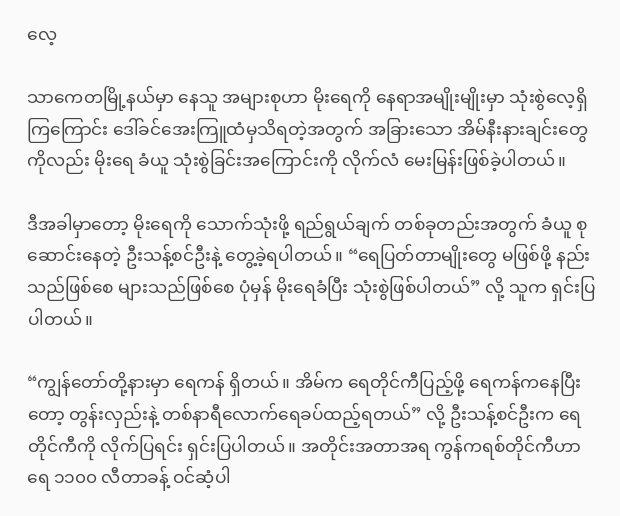လေ့

သာကေတမြို့နယ်မှာ နေသူ အများစုဟာ မိုးရေကို နေရာအမျိုးမျိုးမှာ သုံးစွဲလေ့ရှိကြကြောင်း ဒေါ်ခင်အေးကြူထံမှသိရတဲ့အတွက် အခြားသော အိမ်နီးနားချင်းတွေကိုလည်း မိုးရေ ခံယူ သုံးစွဲခြင်းအကြောင်းကို လိုက်လံ မေးမြန်းဖြစ်ခဲ့ပါတယ်။

ဒီအခါမှာတော့ မိုးရေကို သောက်သုံးဖို့ ရည်ရွယ်ချက် တစ်ခုတည်းအတွက် ခံယူ စုဆောင်းနေတဲ့ ဦးသန့်စင်ဦးနဲ့ တွေ့ခဲ့ရပါတယ်။ “ရေပြတ်တာမျိုးတွေ မဖြစ်ဖို့ နည်းသည်ဖြစ်စေ များသည်ဖြစ်စေ ပုံမှန် မိုးရေခံပြီး သုံးစွဲဖြစ်ပါတယ်” လို့ သူက ရှင်းပြပါတယ်။

“ကျွန်တော်တို့နားမှာ ရေကန် ရှိတယ်။ အိမ်က ရေတိုင်ကီပြည့်ဖို့ ရေကန်ကနေပြီးတော့ တွန်းလှည်းနဲ့ တစ်နာရီလောက်ရေခပ်ထည့်ရတယ်” လို့ ဦးသန့်စင်ဦးက ရေတိုင်ကီကို လိုက်ပြရင်း ရှင်းပြပါတယ်။ အတိုင်းအတာအရ ကွန်ကရစ်တိုင်ကီဟာ ရေ ၁၁၀၀ လီတာခန့် ဝင်ဆံ့ပါ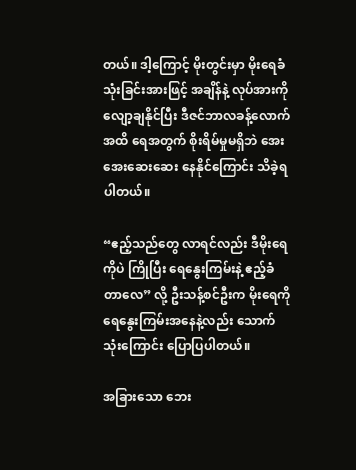တယ်။ ဒါ့ကြောင့် မိုးတွင်းမှာ မိုးရေခံသုံးခြင်းအားဖြင့် အချိန်နဲ့ လုပ်အားကို လျော့ချနိုင်ပြီး ဒီဇင်ဘာလခန့်လောက်အထိ ရေအတွက် စိုးရိမ်မှုမရှိဘဲ အေးအေးဆေးဆေး နေနိုင်ကြောင်း သိခဲ့ရပါတယ်။

“ဧည့်သည်တွေ လာရင်လည်း ဒီမိုးရေကိုပဲ ကြိုပြီး ရေနွေးကြမ်းနဲ့ ဧည့်ခံတာလေ” လို့ ဦးသန့်စင်ဦးက မိုးရေကို ရေနွေးကြမ်းအနေနဲ့လည်း သောက်သုံးကြောင်း ပြောပြပါတယ်။

အခြားသော ဘေး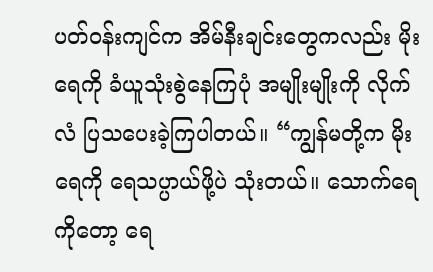ပတ်ဝန်းကျင်က အိမ်နီးချင်းတွေကလည်း မိုးရေကို ခံယူသုံးစွဲနေကြပုံ အမျိုးမျိုးကို လိုက်လံ ပြသပေးခဲ့ကြပါတယ်။ “ကျွန်မတို့က မိုးရေကို ရေသပ္ပာယ်ဖို့ပဲ သုံးတယ်။ သောက်ရေကိုတော့ ရေ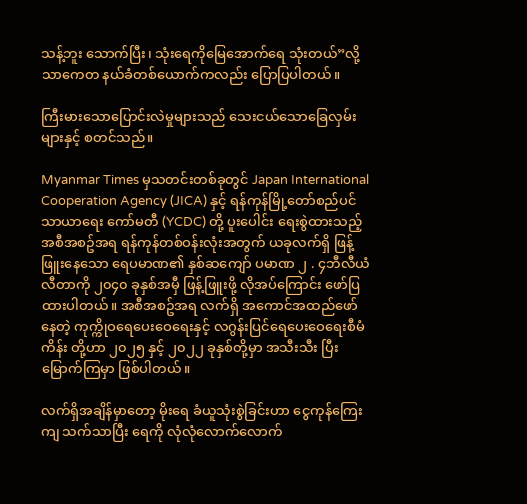သန့်ဘူး သောက်ပြီး၊ သုံးရေကိုမြေအောက်ရေ သုံးတယ်”လို့ သာကေတ နယ်ခံတစ်ယောက်ကလည်း ပြောပြပါတယ်။

ကြီးမားသောပြောင်းလဲမှုများသည် သေးငယ်သောခြေလှမ်းများနှင့် စတင်သည်။

Myanmar Times မှသတင်းတစ်ခုတွင် Japan International Cooperation Agency (JICA) နှင့် ရန်ကုန်မြို့တော်စည်ပင်သာယာရေး ကော်မတီ (YCDC) တို့ ပူးပေါင်း ရေးစွဲထားသည့် အစီအစဥ်အရ ရန်ကုန်တစ်ဝန်းလုံးအတွက် ယခုလက်ရှိ ဖြန့်ဖြူးနေသော ရေပမာဏ၏ နှစ်ဆကျော် ပမာဏ ၂ . ၄ဘီလီယံ လီတာကို ၂၀၄၀ ခုနှစ်အမှီ ဖြန့်ဖြူးဖို့ လိုအပ်ကြောင်း ဖော်ပြထားပါတယ်။ အစီအစဥ်အရ လက်ရှိ အကောင်အထည်ဖော်နေတဲ့ ကုက္ကိုဝရေပေးဝေရေးနှင့် လဂွန်းပြင်ရေပေးဝေရေးစီမံကိန်း တို့ဟာ ၂၀၂၅ နှင့် ၂၀၂၂ ခုနှစ်တို့မှာ အသီးသီး ပြီးမြောက်ကြမှာ ဖြစ်ပါတယ်။

လက်ရှိအချိန်မှာတော့ မိုးရေ ခံယူသုံးစွဲခြင်းဟာ ငွေကုန်ကြေးကျ သက်သာပြီး ရေကို လုံလုံလောက်လောက်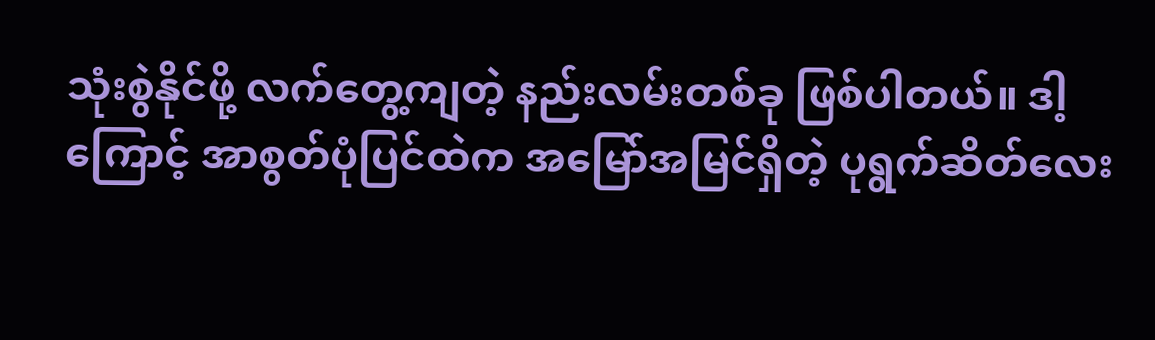သုံးစွဲနိုင်ဖို့ လက်တွေ့ကျတဲ့ နည်းလမ်းတစ်ခု ဖြစ်ပါတယ်။ ဒါ့ကြောင့် အာစွတ်ပုံပြင်ထဲက အမြော်အမြင်ရှိတဲ့ ပုရွက်ဆိတ်လေး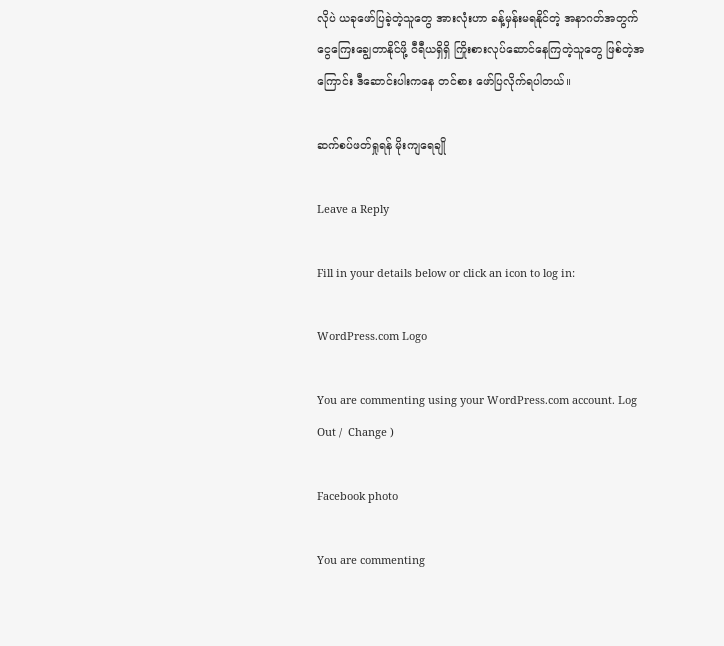လိုပဲ ယခုဖော်ပြခဲ့တဲ့သူတွေ အားလုံးဟာ ခန့်မှန်းမရနိုင်တဲ့ အနာဂတ်အတွက် ငွေကြေးချွေတာနိုင်ဖို့ ဝီရီယရှိရှိ ကြိုးစားလုပ်ဆောင်နေကြတဲ့သူတွေ ဖြစ်တဲ့အကြောင်း ဒီဆောင်းပါးကနေ တင်စား ဖော်ပြလိုက်ရပါတယ်။

ဆက်စပ်ဖတ်ရှုရန် မိုးကျရေချို

Leave a Reply

Fill in your details below or click an icon to log in:

WordPress.com Logo

You are commenting using your WordPress.com account. Log Out /  Change )

Facebook photo

You are commenting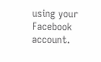using your Facebook account.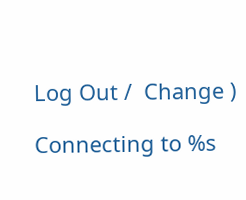Log Out /  Change )

Connecting to %s